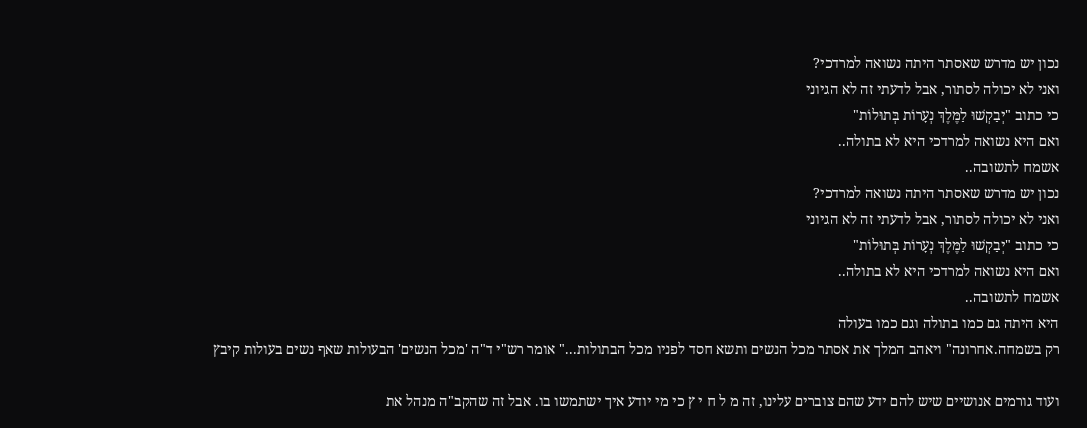נכון יש מדרש שאסתר היתה נשואה למרדכי?
ואני לא יכולה לסתור, אבל לדעתי זה לא הגיוני
כי כתוב "יְבַקְשׁוּ לַמֶּלֶךְ נְעָרוֹת בְּתוּלוֹת"
ואם היא נשואה למרדכי היא לא בתולה..
אשמח לתשובה..
נכון יש מדרש שאסתר היתה נשואה למרדכי?
ואני לא יכולה לסתור, אבל לדעתי זה לא הגיוני
כי כתוב "יְבַקְשׁוּ לַמֶּלֶךְ נְעָרוֹת בְּתוּלוֹת"
ואם היא נשואה למרדכי היא לא בתולה..
אשמח לתשובה..
היא היתה גם כמו בתולה וגם כמו בעולה
רק בשמחה.אחרונה" ויאהב המלך את אסתר מכל הנשים ותשא חסד לפניו מכל הבתולות..." אומר רש"י ד"ה 'מכל הנשים' הבעולות שאף נשים בעולות קיבץ

ועוד גורמים אנושיים שיש להם ידע שהם צוברים עלינו, זה מ ל ח י ץ כי מי יודע איך ישתמשו בו. אבל זה שהקב"ה מנהל את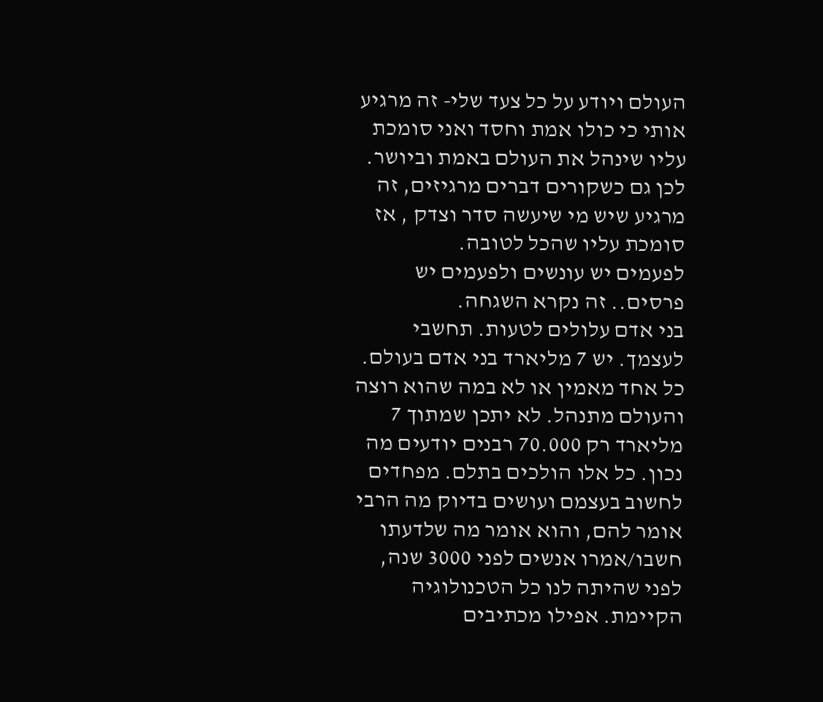העולם ויודע על כל צעד שלי- זה מרגיע אותי כי כולו אמת וחסד ואני סומכת עליו שינהל את העולם באמת וביושר. לכן גם כשקורים דברים מרגיזים, זה מרגיע שיש מי שיעשה סדר וצדק , אז סומכת עליו שהכל לטובה.
לפעמים יש עונשים ולפעמים יש פרסים.. זה נקרא השגחה.
בני אדם עלולים לטעות. תחשבי לעצמך. יש 7 מליארד בני אדם בעולם. כל אחד מאמין או לא במה שהוא רוצה והעולם מתנהל. לא יתכן שמתוך 7 מליארד רק 70.000 רבנים יודעים מה נכון. כל אלו הולכים בתלם. מפחדים לחשוב בעצמם ועושים בדיוק מה הרבי אומר להם, והוא אומר מה שלדעתו חשבו/אמרו אנשים לפני 3000 שנה, לפני שהיתה לנו כל הטכנולוגיה הקיימת. אפילו מכתיבים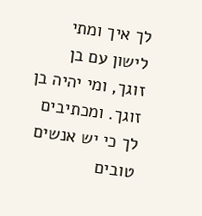לך איך ומתי לישון עם בן זוגך, ומי יהיה בן זוגך. ומכתיבים לך כי יש אנשים טובים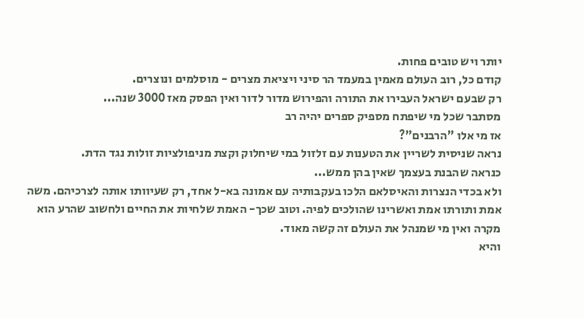יותר ויש טובים פחות.
קודם כל, רוב העולם מאמין במעמד הר סיני ויציאת מצרים - מוסלמים ונוצרים.
רק שבעם ישראל העבירו את התורה והפירוש מדור לדור ואין הפסק מאז 3000 שנה...
מסתבר שכל מי שיפתח מספיק ספרים יהיה רב
אז מי אלו "הרבנים"?
נראה שניסית לשריין את הטענות עם זלזול במי שיחלוק וקצת מניפולציות זולות נגד הדת.
כנראה שהבנת בעצמך שאין בהן ממש...
ולא בכדי הנצרות והאיסלאם הלכו בעקבותיה עם אמונה בא-ל אחד, רק שעיוותו אותה לצרכיהם. משה אמת ותורתו אמת ואשרינו שהולכים לפיה. וטוב שכך- האמת שלחיות את החיים ולחשוב שהרע הוא מקרה ואין מי שמנהל את העולם זה קשה מאוד.
והיא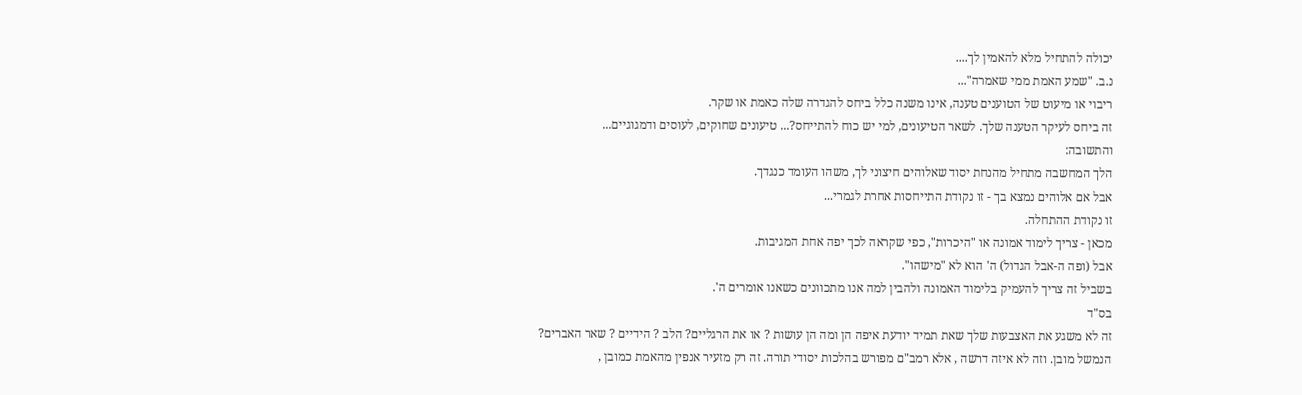יכולה להתחיל מלא להאמין לך....
נ.ב. "שמע האמת ממי שאמרה"...
ריבוי או מיעוט של הטוענים טענה, אינו משנה כלל ביחס להגדרה שלה כאמת או שקר.
זה ביחס לעיקר הטענה שלך. לשאר הטיעונים, למי יש כוח להתייחס?... טיעונים שחוקים, לעוסים ודמגוגיים...
והתשובה:
הלך המחשבה מתחיל מהנחת יסוד שאלוהים חיצוני לך, משהו העומד כנגדך.
אבל אם אלוהים נמצא בך - זו נקודת התייחסות אחרת לגמרי...
זו נקודת ההתחלה.
מכאן - צריך לימוד אמונה או "היכרות", כפי שקראה לכך יפה אחת המגיבות.
אבל (ופה ה-אבל הגדול) ה' הוא לא "מישהו".
בשביל זה צריך להעמיק בלימוד האמונה ולהבין למה אנו מתכוונים כשאנו אומרים ה'.
בס"ד
זה לא משגע את האצבעות שלך שאת תמיד יודעת איפה הן ומה הן עושות ? או את הרגליים? הלב ? הידיים ? שאר האברים?
הנמשל מובן. וזה לא איזה דרשה , אלא רמב"ם מפורש בהלכות יסודי תורה. זה רק מזעיר אנפין מהאמת כמובן ,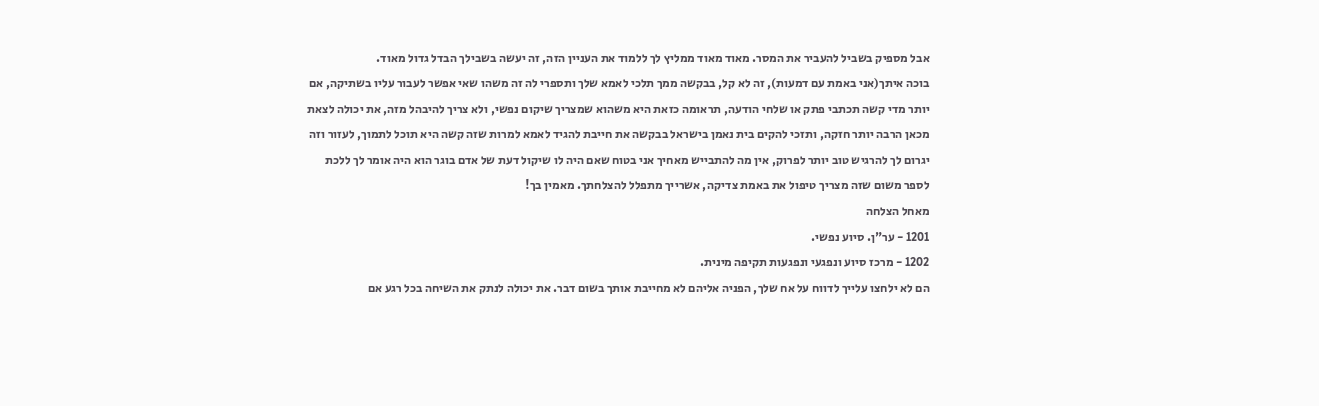אבל מספיק בשביל להעביר את המסר. מאוד מאוד ממליץ לך ללמוד את העניין הזה, זה יעשה בשבילך הבדל גדול מאוד.
בוכה איתך(אני באמת עם דמעות), זה לא קל, בבקשה ממך תלכי לאמא שלך ותספרי לה זה משהו שאי אפשר לעבור עליו בשתיקה, אם יותר מדי קשה תכתבי פתק או שלחי הודעה, תראומה כזאת היא משהוא שמצריך שיקום נפשי, ולא צריך להיבהל מזה, את יכולה לצאת מכאן הרבה יותר חזקה, ותזכי להקים בית נאמן בישראל בבקשה את חייבת להגיד לאמא למרות שזה קשה היא תוכל לתמוך, לעזור וזה יגרום לך להרגיש טוב יותר לפרוק, אין מה להתבייש מאחיך אני בטוח שאם היה לו שיקול דעת של אדם בוגר הוא היה אומר לך ללכת לספר משום שזה מצריך טיפול את באמת צדיקה, אשרייך מתפלל להצלחתך. מאמין בך!
מאחל הצלחה
1201 - ער"ן. סיוע נפשי.
1202 - מרכז סיוע ונפגעי ונפגעות תקיפה מינית.
הם לא ילחצו עלייך לדווח על אח שלך, הפניה אליהם לא מחייבת אותך בשום דבר. את יכולה לנתק את השיחה בכל רגע אם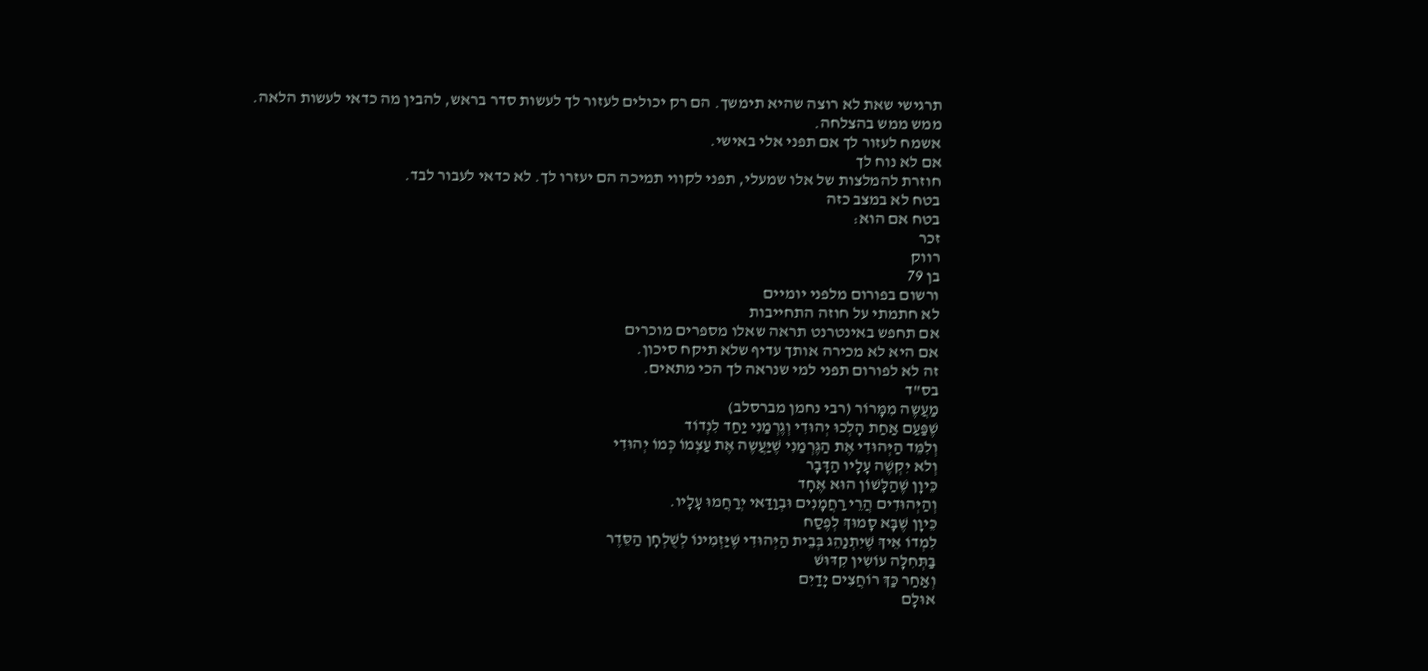תרגישי שאת לא רוצה שהיא תימשך. הם רק יכולים לעזור לך לעשות סדר בראש, להבין מה כדאי לעשות הלאה.
ממש ממש בהצלחה.
אשמח לעזור לך אם תפני אלי באישי.
אם לא נוח לך
חוזרת להמלצות של אלו שמעלי, תפני לקווי תמיכה הם יעזרו לך. לא כדאי לעבור לבד.
בטח לא במצב כזה
בטח אם הוא:
זכר
רווק
בן 79
ורשום בפורום מלפני יומיים
לא חתמתי על חוזה התחייבות
אם תחפש באינטרנט תראה שאלו מספרים מוכרים
אם היא לא מכירה אותך עדיף שלא תיקח סיכון.
זה לא לפורום תפני למי שנראה לך הכי מתאים.
בס"ד
מַעֲשֶה מִמָּרוֹר (רבי נחמן מברסלב)
שֶׁפַּעַם אַחַת הָלְכוּ יְהוּדִי וְגֶרְמַנִי יַחַד לִנְדוֹד
וְלִמֵּד הַיְּהוּדִי אֶת הַגֶּרְמַנִי שֶׁיַּעֲשֶה אֶת עַצְמוֹ כְּמוֹ יְהוּדִי
וְלא יִקְשֶׁה עָלָיו הַדָּבָר
כֵּיוָן שֶׁהַלָּשׁוֹן הוּא אֶחָד
וְהַיְּהוּדִים הֲרֵי רַחֲמָנִים וּבְוַדַּאי יְרַחֲמוּ עָלָיו.
כֵּיוָן שֶׁבָּא סָמוּךְ לְפֶסַח
לִמְדוֹ אֵיךְ שֶׁיִתְנַהֵג בְּבֵית הַיְּהוּדִי שֶׁיַּזְמִינוֹ לְשֻׁלְחָן הַסֵּדֶר
בַּתְּחִלָּה עוֹשִין קִדּוּשׁ
וְאַחַר כַּךְ רוֹחֲצִים יָדַיִם
אוּלָם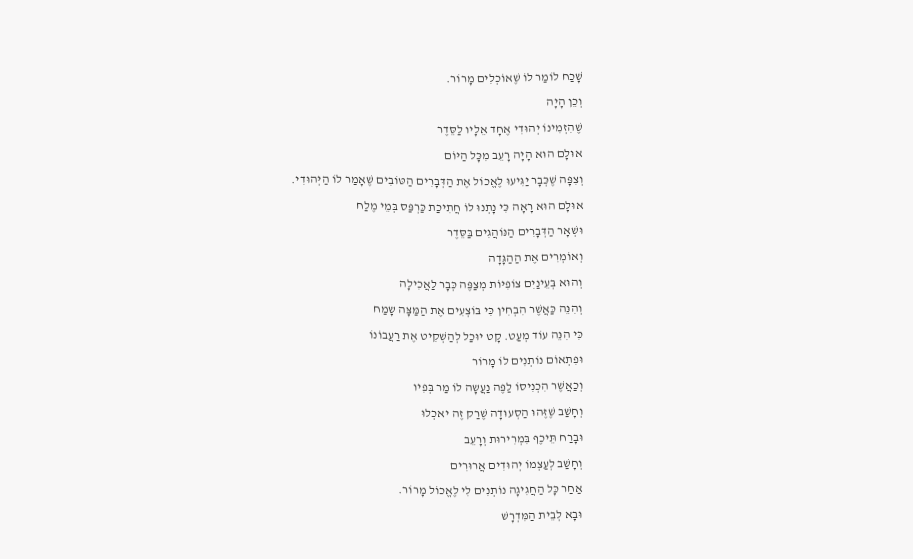שָׁכַח לוֹמַר לוֹ שֶׁאוֹכְלִים מָרוֹר.
וְכֵן הָיָה
שֶׁהִזְמִינוֹ יְהוּדִי אֶחָד אֵלָיו לַסֵּדֶר
אוּלָם הוּא הָיָה רָעֵב מִכָּל הַיּוֹם
וְצִפָּה שֶׁכְּבָר יַגִּיעוּ לֶאֱכוֹל אֶת הַדְּבָרִים הַטּוֹבִים שֶׁאָמַר לוֹ הַיְּהוּדִי.
אוּלָם הוּא רָאָה כִּי נָתְנוּ לוֹ חֲתִיכַת כַּרְפַּס בְּמֵי מֶלַח
וּשְׁאָר הַדְּבָרִים הַנּוֹהֲגִים בַּסֵּדֶר
וְאוֹמְרִים אֶת הַהַגָּדָה
וְהוּא בְּעֵינַיִם צוֹפִיּוֹת מְצַפֶּה כְּבָר לַאֲכִילָה
וְהִנֵּה כַּאֲשֶׁר הִבְחִין כִּי בּוֹצְעִים אֶת הַמַּצָּה שָמַח
כִּי הִנֵּה עוֹד מְעַט. קָט יוּכַל לְהַשְׁקִיט אֶת רַעֲבוֹנוֹ
וּפִתְאוֹם נוֹתְנִים לוֹ מָרוֹר
וְכַאֲשֶׁר הִכְנִיסוֹ לַפֶּה נַעֲשָה לוֹ מַר בְּפִיו
וְחָשַׁב שֶׁזֶּהוּ הַסְעוּדָה שֶׁרַק זֶה יאכְלוּ
וּבָרַח תֵּיכֶף בִּמְרִירוּת וְרָעֵב
וְחָשַׁב לְעַצְמוֹ יְהוּדִים אֲרוּרִים
אַחַר כָּל הַחֲגִיגָה נוֹתְנִים לִי לֶאֱכוֹל מָרוֹר.
וּבָא לְבֵית הַמִּדְרָשׁ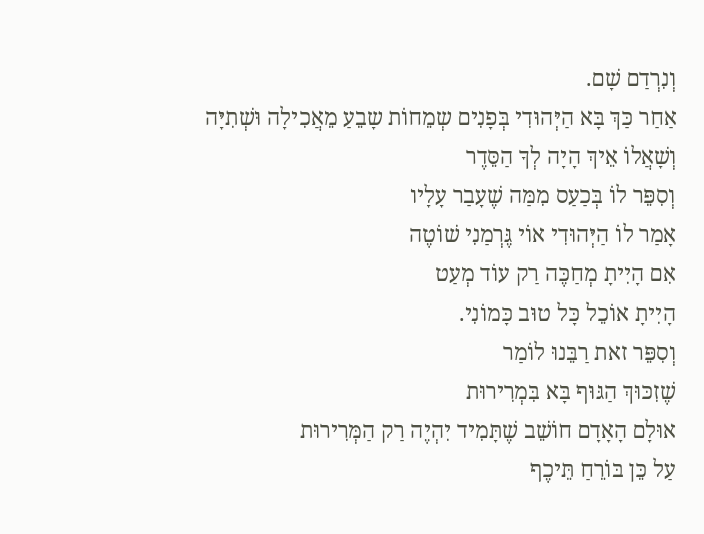וְנִרְדַם שָׁם.
אַחַר כַּךְ בָּא הַיְּהוּדִי בְּפָנִים שְמֵחוֹת שָבֵעַ מֵאֲכִילָה וּשְׁתִיָּה
וְשָׁאֲלוֹ אֵיךְ הָיָה לְךָ הַסֵּדֶר
וְסִפֵּר לוֹ בְּכַעַס מִמַּה שֶׁעָבַר עָלָיו
אָמַר לוֹ הַיְּהוּדִי אוֹי גֶּרְמַנִי שׁוֹטֶה
אִם הָיִיתָ מְחַכֶּה רַק עוֹד מְעַט
הָיִיתָ אוֹכֵל כָּל טוּב כָּמוֹנִי.
וְסִפֵּר זאת רַבֵּנוּ לוֹמַר
שֶׁזִכּוּךְ הַגּוּף בָּא בִּמְרִירוּת
אוּלָם הָאָדָם חוֹשֵׁב שֶׁתָּמִיד יִהְיֶה רַק הַמְּרִירוּת
עַל כֵּן בּוֹרֵחַ תֵּיכֶף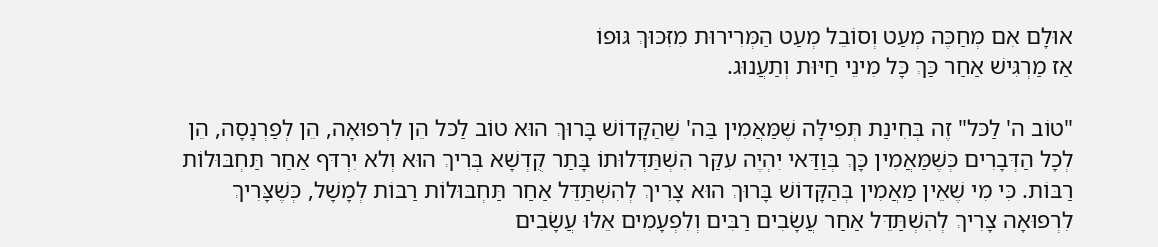אוּלָם אִם מְחַכֶּה מְעַט וְסוֹבֵל מְעַט הַמְּרִירוּת מִזִּכּוּךְ גּוּפוֹ
אַז מַרְגִּישׁ אַחַר כַּךְ כָּל מִינֵי חַיּוּת וְתַעֲנוּג.

"טוֹב ה' לַכּל" זֶה בְּחִינַת תְּפִילָּה שֶׁמַּאֲמִין בַּה' שֶׁהַקָּדוֹשׁ בָּרוּךְ הוּא טוֹב לַכּל הֵן לִרְפוּאָה, הֵן לְפַרְנָסָה, הֵן לְכָל הַדְּבָרִים כְּשֶׁמַּאֲמִין כָּךְ בְּוַדַּאי יִהְיֶה עִקַּר הִשְׁתַּדְּלוּתוֹ בָּתַר קֻדְשָׁא בְּרִיךְ הוּא וְלא יִרְדּף אַחַר תַּחְבּוּלוֹת רַבּוֹת. כִּי מִי שֶׁאֵין מַאֲמִין בְּהַקָּדוֹשׁ בָּרוּךְ הוּא צָרִיךְ לְהִשְׁתַּדֵּל אַחַר תַּחְבּוּלוֹת רַבּוֹת לְמָשָׁל, כְּשֶׁצָּרִיךְ לִרְפוּאָה צָרִיךְ לְהִשְׁתַּדֵּל אַחַר עֲשָׂבִים רַבִּים וְלִפְעָמִים אֵלּוּ עֲשָׂבִים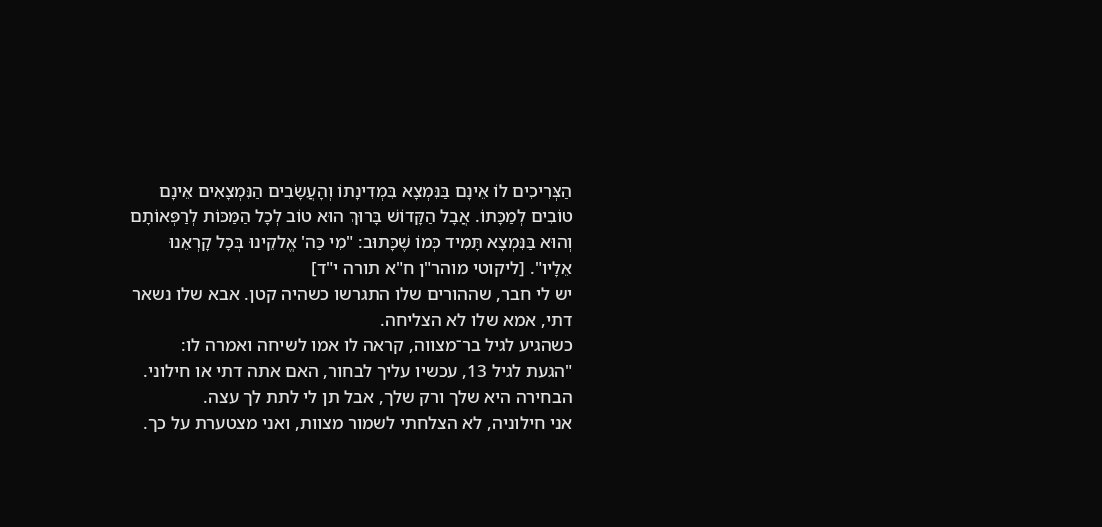הַצְּרִיכִים לוֹ אֵינָם בַּנִּמְצָא בִּמְדִינָתוֹ וְהָעֲשָׂבִים הַנִּמְצָאִים אֵינָם טוֹבִים לְמַכָּתוֹ. אֲבָל הַקָּדוֹשׁ בָּרוּךְ הוּא טוֹב לְכָל הַמַּכּוֹת לְרַפְּאוֹתָם וְהוּא בַּנִּמְצָא תָּמִיד כְּמוֹ שֶׁכָּתוּב: "מִי כַּה' אֱלקֵינוּ בְּכָל קָרְאֵנוּ אֵלָיו". [ליקוטי מוהר"ן ח"א תורה י"ד]
יש לי חבר, שההורים שלו התגרשו כשהיה קטן. אבא שלו נשאר דתי, אמא שלו לא הצליחה.
כשהגיע לגיל בר־מצווה, קראה לו אמו לשיחה ואמרה לו:
"הגעת לגיל 13, עכשיו עליך לבחור, האם אתה דתי או חילוני.
הבחירה היא שלך ורק שלך, אבל תן לי לתת לך עצה.
אני חילוניה, לא הצלחתי לשמור מצוות, ואני מצטערת על כך.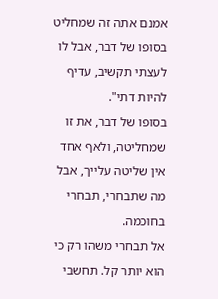אמנם אתה זה שמחליט בסופו של דבר, אבל לו לעצתי תקשיב, עדיף להיות דתי".
בסופו של דבר, את זו שמחליטה, ולאף אחד אין שליטה עלייך, אבל מה שתבחרי, תבחרי בחוכמה.
אל תבחרי משהו רק כי הוא יותר קל. תחשבי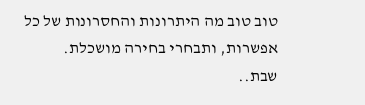טוב טוב מה היתרונות והחסרונות של כל אפשרות, ותבחרי בחירה מושכלת.
שבת..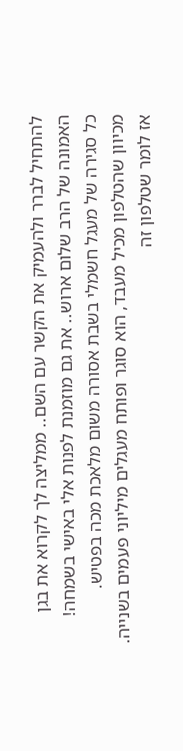להתחיל לברר ולהעמיק את הקשר עם השם.. ממליצה לך לקרוא את בגן האמונה של הרב שלום ארוש.. את גם מוזמנת לפנות אלי באישי בשמחה!
כל סגירה של מעגל חשמלי בשבת אסורה משום מלאכת מכה בפטיש.
מכיוון שהטלפון מכיל מעבד, הוא סוגר ופותח מעגלים מיליוני פעמים בשנייה.
אז לומר שטלפון זה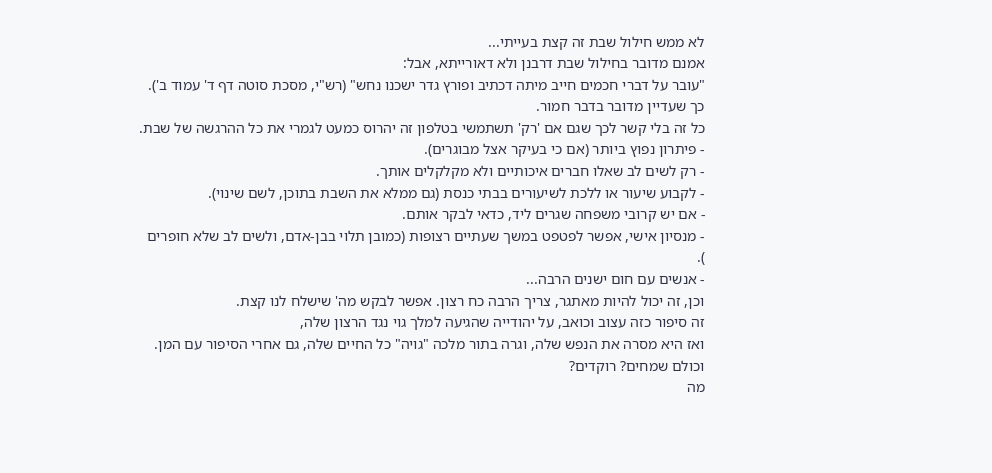לא ממש חילול שבת זה קצת בעייתי...
אמנם מדובר בחילול שבת דרבנן ולא דאורייתא, אבל:
"עובר על דברי חכמים חייב מיתה דכתיב ופורץ גדר ישכנו נחש" (רש"י, מסכת סוטה דף ד' עמוד ב').
כך שעדיין מדובר בדבר חמור.
כל זה בלי קשר לכך שגם אם 'רק' תשתמשי בטלפון זה יהרוס כמעט לגמרי את כל ההרגשה של שבת.
- פיתרון נפוץ ביותר (אם כי בעיקר אצל מבוגרים).
- רק לשים לב שאלו חברים איכותיים ולא מקלקלים אותך.
- לקבוע שיעור או ללכת לשיעורים בבתי כנסת (גם ממלא את השבת בתוכן, לשם שינוי).
- אם יש קרובי משפחה שגרים ליד, כדאי לבקר אותם.
- מנסיון אישי, אפשר לפטפט במשך שעתיים רצופות (כמובן תלוי בבן-אדם, ולשים לב שלא חופרים
).
- אנשים עם חום ישנים הרבה...
וכן, זה יכול להיות מאתגר, צריך הרבה כח רצון. אפשר לבקש מה' שישלח לנו קצת.
זה סיפור כזה עצוב וכואב, על יהודייה שהגיעה למלך גוי נגד הרצון שלה,
ואז היא מסרה את הנפש שלה, וגרה בתור מלכה "גויה" כל החיים שלה, גם אחרי הסיפור עם המן.
וכולם שמחים? רוקדים?
מה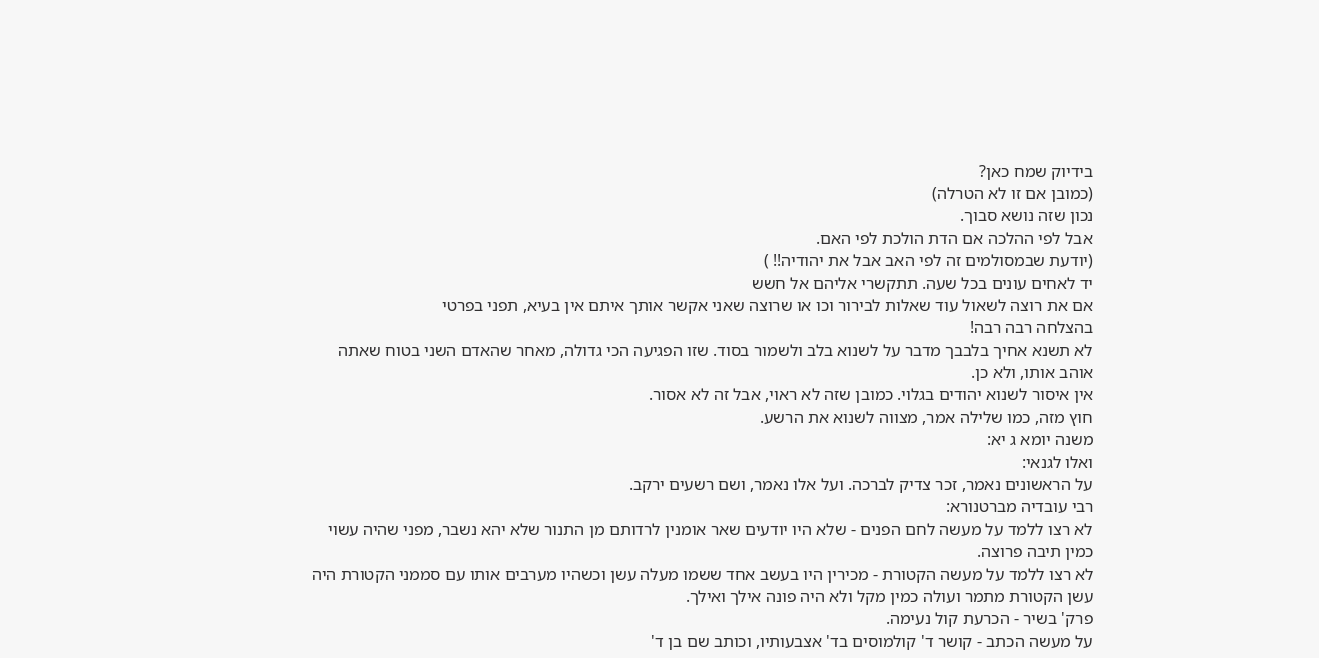בידיוק שמח כאן?
(כמובן אם זו לא הטרלה)
נכון שזה נושא סבוך.
אבל לפי ההלכה אם הדת הולכת לפי האם.
(יודעת שבמסולמים זה לפי האב אבל את יהודיה!! )
יד לאחים עונים בכל שעה. תתקשרי אליהם אל חשש
אם את רוצה לשאול עוד שאלות לבירור וכו או שרוצה שאני אקשר אותך איתם אין בעיא, תפני בפרטי
בהצלחה רבה רבה!
לא תשנא אחיך בלבבך מדבר על לשנוא בלב ולשמור בסוד. שזו הפגיעה הכי גדולה, מאחר שהאדם השני בטוח שאתה אוהב אותו, ולא כן.
אין איסור לשנוא יהודים בגלוי. כמובן שזה לא ראוי, אבל זה לא אסור.
חוץ מזה, כמו שלילה אמר, מצווה לשנוא את הרשע.
משנה יומא ג יא:
ואלו לגנאי:
על הראשונים נאמר, זכר צדיק לברכה. ועל אלו נאמר, ושם רשעים ירקב.
רבי עובדיה מברטנורא:
לא רצו ללמד על מעשה לחם הפנים - שלא היו יודעים שאר אומנין לרדותם מן התנור שלא יהא נשבר, מפני שהיה עשוי כמין תיבה פרוצה.
לא רצו ללמד על מעשה הקטורת - מכירין היו בעשב אחד ששמו מעלה עשן וכשהיו מערבים אותו עם סממני הקטורת היה עשן הקטורת מתמר ועולה כמין מקל ולא היה פונה אילך ואילך.
פרק' בשיר - הכרעת קול נעימה.
על מעשה הכתב - קושר ד' קולמוסים בד' אצבעותיו, וכותב שם בן ד'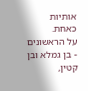אותיות כאחת.
על הראשונים - בן גמלא ובן קטין,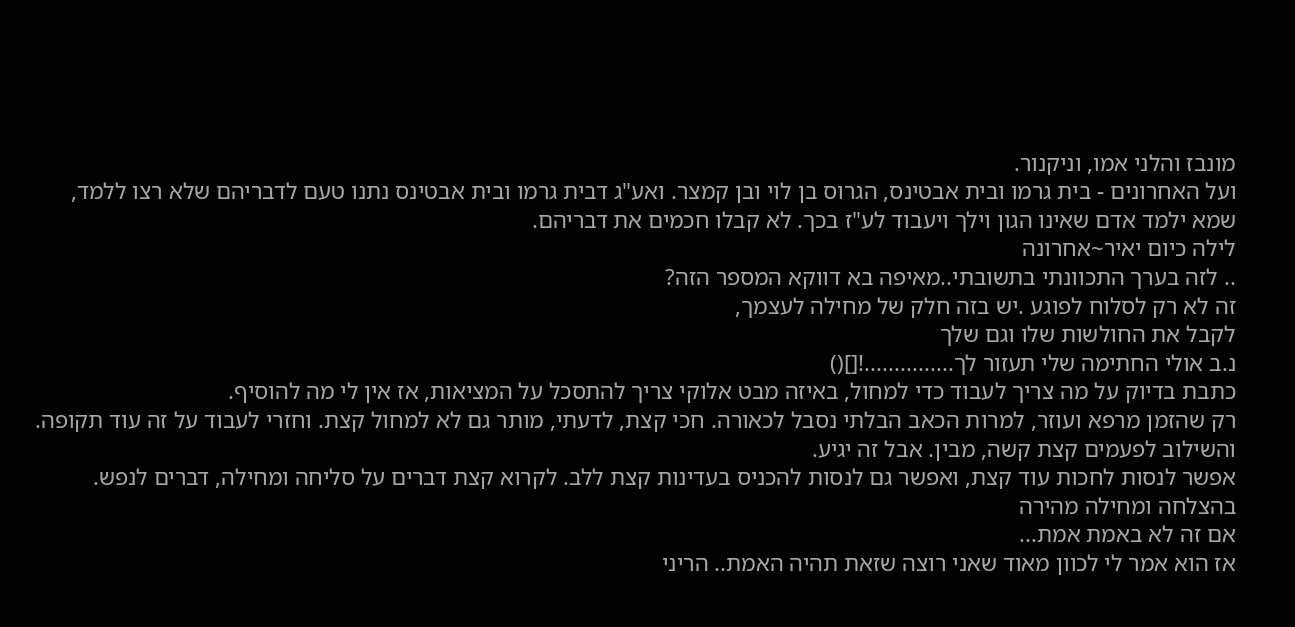מונבז והלני אמו, וניקנור.
ועל האחרונים - בית גרמו ובית אבטינס, הגרוס בן לוי ובן קמצר. ואע"ג דבית גרמו ובית אבטינס נתנו טעם לדבריהם שלא רצו ללמד, שמא ילמד אדם שאינו הגון וילך ויעבוד לע"ז בכך. לא קבלו חכמים את דבריהם.
לילה כיום יאיר~אחרונה
.. לזה בערך התכוונתי בתשובתי..מאיפה בא דווקא המספר הזה?
זה לא רק לסלוח לפוגע .יש בזה חלק של מחילה לעצמך,
לקבל את החולשות שלו וגם שלך
נ.ב אולי החתימה שלי תעזור לך...............![]()
כתבת בדיוק על מה צריך לעבוד כדי למחול, באיזה מבט אלוקי צריך להתסכל על המציאות, אז אין לי מה להוסיף.
רק שהזמן מרפא ועוזר, למרות הכאב הבלתי נסבל לכאורה. חכי קצת, לדעתי, מותר גם לא למחול קצת. וחזרי לעבוד על זה עוד תקופה.
והשילוב לפעמים קצת קשה, מבין. אבל זה יגיע.
אפשר לנסות לחכות עוד קצת, ואפשר גם לנסות להכניס בעדינות קצת ללב. לקרוא קצת דברים על סליחה ומחילה, דברים לנפש.
בהצלחה ומחילה מהירה
אם זה לא באמת אמת...
אז הוא אמר לי לכוון מאוד שאני רוצה שזאת תהיה האמת.. הריני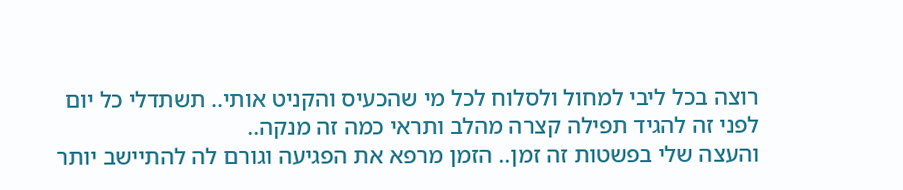רוצה בכל ליבי למחול ולסלוח לכל מי שהכעיס והקניט אותי.. תשתדלי כל יום לפני זה להגיד תפילה קצרה מהלב ותראי כמה זה מנקה..
והעצה שלי בפשטות זה זמן.. הזמן מרפא את הפגיעה וגורם לה להתיישב יותר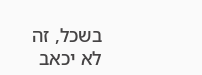בשכל, זה לא יכאב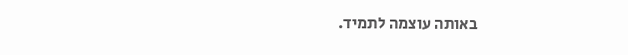באותה עוצמה לתמיד.